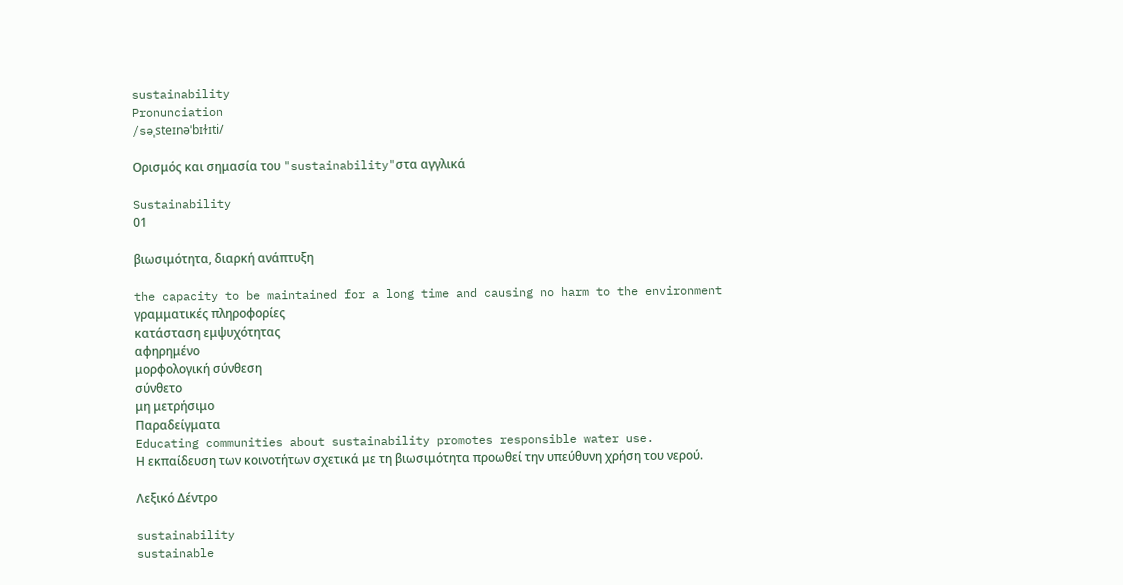sustainability
Pronunciation
/səˌsteɪnəˈbɪɫɪti/

Ορισμός και σημασία του "sustainability"στα αγγλικά

Sustainability
01

βιωσιμότητα, διαρκή ανάπτυξη

the capacity to be maintained for a long time and causing no harm to the environment
γραμματικές πληροφορίες
κατάσταση εμψυχότητας
αφηρημένο
μορφολογική σύνθεση
σύνθετο
μη μετρήσιμο
Παραδείγματα
Educating communities about sustainability promotes responsible water use.
Η εκπαίδευση των κοινοτήτων σχετικά με τη βιωσιμότητα προωθεί την υπεύθυνη χρήση του νερού.

Λεξικό Δέντρο

sustainability
sustainable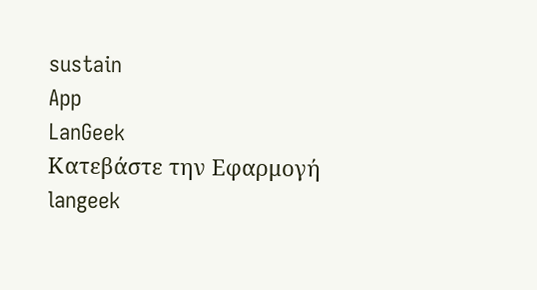sustain
App
LanGeek
Κατεβάστε την Εφαρμογή
langeek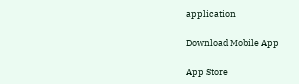application

Download Mobile App

App Store